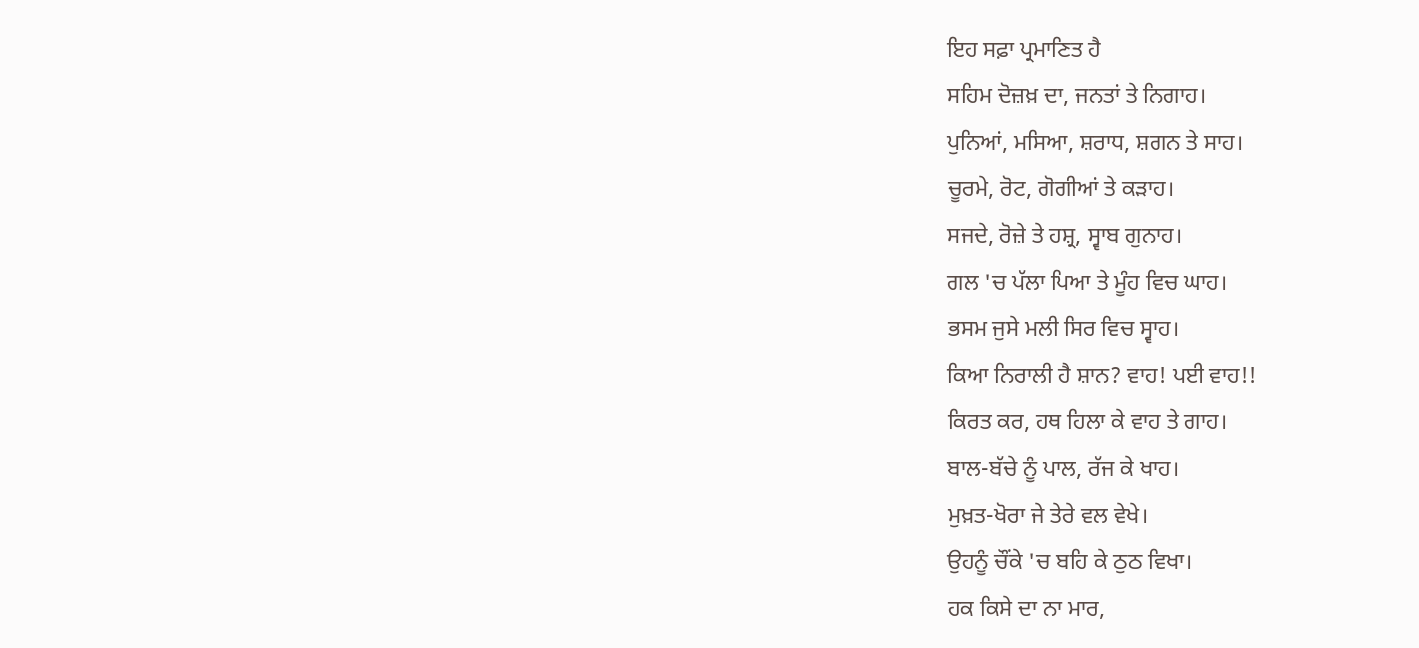ਇਹ ਸਫ਼ਾ ਪ੍ਰਮਾਣਿਤ ਹੈ
ਸਹਿਮ ਦੋਜ਼ਖ਼ ਦਾ, ਜਨਤਾਂ ਤੇ ਨਿਗਾਹ।
ਪੁਨਿਆਂ, ਮਸਿਆ, ਸ਼ਰਾਧ, ਸ਼ਗਨ ਤੇ ਸਾਹ।
ਚੂਰਮੇ, ਰੋਟ, ਗੋਗੀਆਂ ਤੇ ਕੜਾਹ।
ਸਜਦੇ, ਰੋਜ਼ੇ ਤੇ ਹਸ਼੍ਰ, ਸ੍ਵਾਬ ਗੁਨਾਹ।
ਗਲ 'ਚ ਪੱਲਾ ਪਿਆ ਤੇ ਮੂੰਹ ਵਿਚ ਘਾਹ।
ਭਸਮ ਜੁਸੇ ਮਲੀ ਸਿਰ ਵਿਚ ਸ੍ਵਾਹ।
ਕਿਆ ਨਿਰਾਲੀ ਹੈ ਸ਼ਾਨ? ਵਾਹ! ਪਈ ਵਾਹ!!
ਕਿਰਤ ਕਰ, ਹਥ ਹਿਲਾ ਕੇ ਵਾਹ ਤੇ ਗਾਹ।
ਬਾਲ-ਬੱਚੇ ਨੂੰ ਪਾਲ, ਰੱਜ ਕੇ ਖਾਹ।
ਮੁਖ਼ਤ-ਖੋਰਾ ਜੇ ਤੇਰੇ ਵਲ ਵੇਖੇ।
ਉਹਨੂੰ ਚੌਂਕੇ 'ਚ ਬਹਿ ਕੇ ਠੁਠ ਵਿਖਾ।
ਹਕ ਕਿਸੇ ਦਾ ਨਾ ਮਾਰ,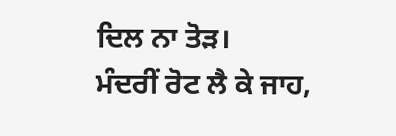ਦਿਲ ਨਾ ਤੋੜ।
ਮੰਦਰੀਂ ਰੋਟ ਲੈ ਕੇ ਜਾਹ,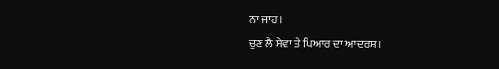ਨਾ ਜਾਹ।
ਚੁਣ ਲੈ ਸੇਵਾ ਤੇ ਪਿਆਰ ਦਾ ਆਦਰਸ਼।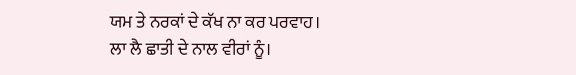ਯਮ ਤੇ ਨਰਕਾਂ ਦੇ ਕੱਖ ਨਾ ਕਰ ਪਰਵਾਹ।
ਲਾ ਲੈ ਛਾਤੀ ਦੇ ਨਾਲ ਵੀਰਾਂ ਨੂੰ।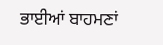ਭਾਈਆਂ ਬਾਹਮਣਾਂ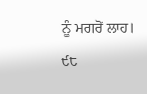ਨੂੰ ਮਗਰੋਂ ਲਾਹ।
੯੮